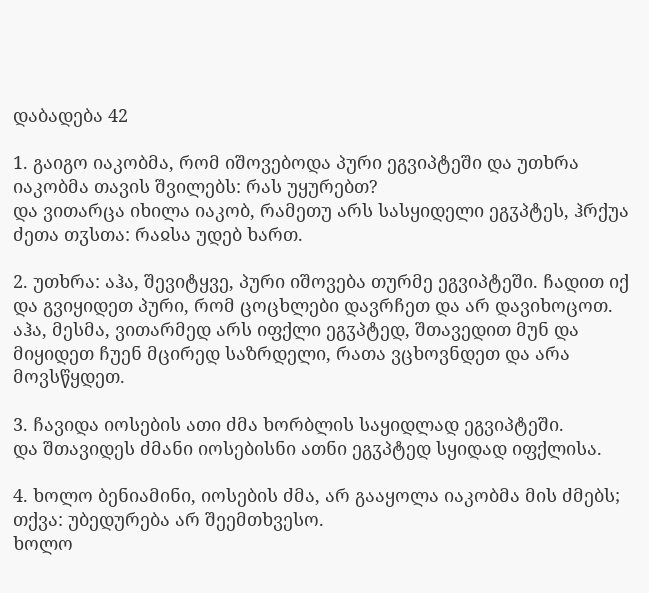დაბადება 42

1. გაიგო იაკობმა, რომ იშოვებოდა პური ეგვიპტეში და უთხრა იაკობმა თავის შვილებს: რას უყურებთ?
და ვითარცა იხილა იაკობ, რამეთუ არს სასყიდელი ეგჳპტეს, ჰრქუა ძეთა თჳსთა: რაჲსა უდებ ხართ.

2. უთხრა: აჰა, შევიტყვე, პური იშოვება თურმე ეგვიპტეში. ჩადით იქ და გვიყიდეთ პური, რომ ცოცხლები დავრჩეთ და არ დავიხოცოთ.
აჰა, მესმა, ვითარმედ არს იფქლი ეგჳპტედ, შთავედით მუნ და მიყიდეთ ჩუენ მცირედ საზრდელი, რათა ვცხოვნდეთ და არა მოვსწყდეთ.

3. ჩავიდა იოსების ათი ძმა ხორბლის საყიდლად ეგვიპტეში.
და შთავიდეს ძმანი იოსებისნი ათნი ეგჳპტედ სყიდად იფქლისა.

4. ხოლო ბენიამინი, იოსების ძმა, არ გააყოლა იაკობმა მის ძმებს; თქვა: უბედურება არ შეემთხვესო.
ხოლო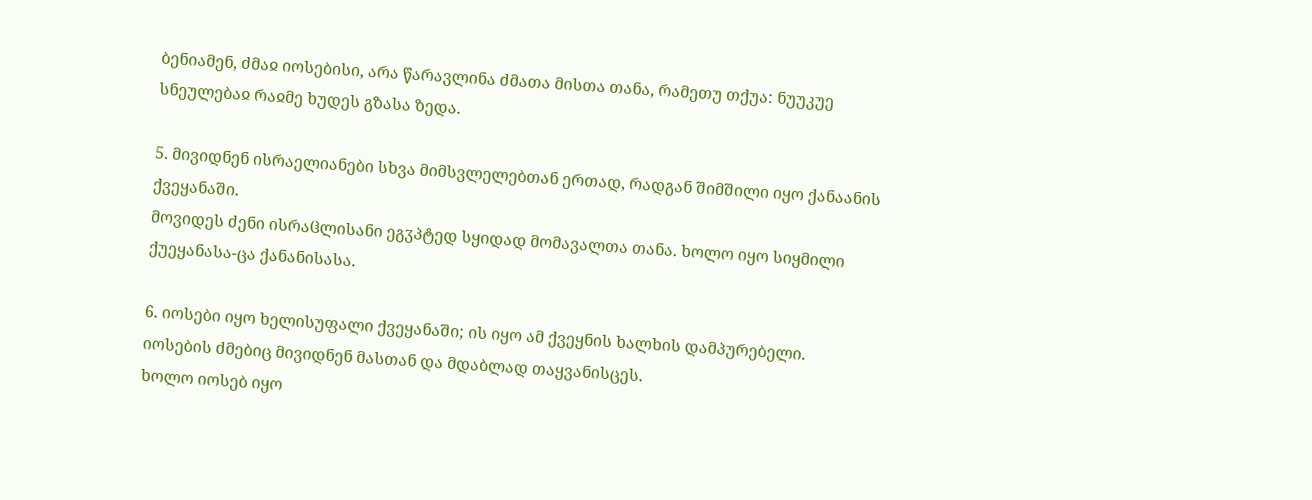ბენიამენ, ძმაჲ იოსებისი, არა წარავლინა ძმათა მისთა თანა, რამეთუ თქუა: ნუუკუე სნეულებაჲ რაჲმე ხუდეს გზასა ზედა.

5. მივიდნენ ისრაელიანები სხვა მიმსვლელებთან ერთად, რადგან შიმშილი იყო ქანაანის ქვეყანაში.
მოვიდეს ძენი ისრაჱლისანი ეგჳპტედ სყიდად მომავალთა თანა. ხოლო იყო სიყმილი ქუეყანასა-ცა ქანანისასა.

6. იოსები იყო ხელისუფალი ქვეყანაში; ის იყო ამ ქვეყნის ხალხის დამპურებელი. იოსების ძმებიც მივიდნენ მასთან და მდაბლად თაყვანისცეს.
ხოლო იოსებ იყო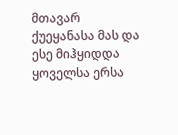მთავარ ქუეყანასა მას და ესე მიჰყიდდა ყოველსა ერსა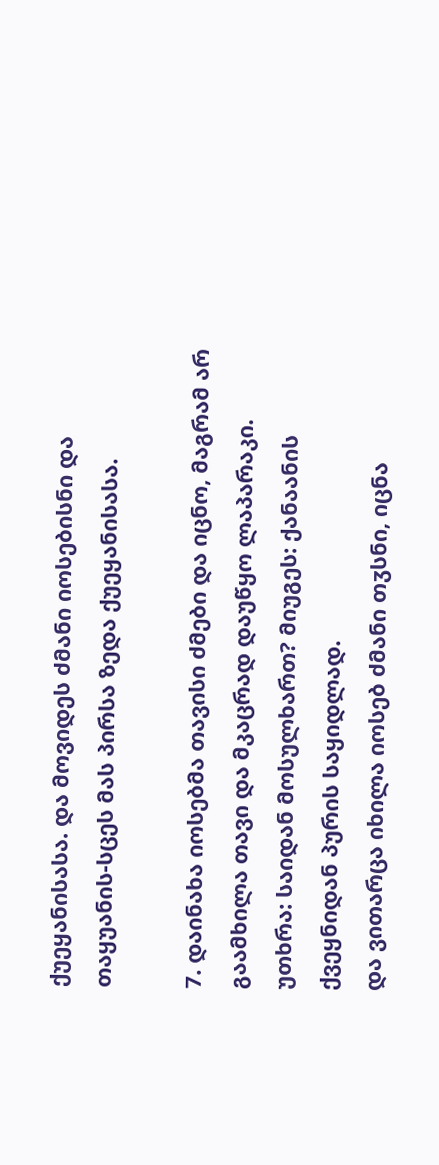ქუეყანისასა. და მოვიდეს ძმანი იოსებისნი და თაყუანის-სცეს მას პირსა ზედა ქუეყანისასა.

7. დაინახა იოსებმა თავისი ძმები და იცნო, მაგრამ არ გაამხილა თავი და მკაცრად დაუწყო ლაპარაკი. უთხრა: საიდან მოსულხართ? მიუგეს: ქანაანის ქვეყნიდან პურის საყიდლად.
და ვითარცა იხილა იოსებ ძმანი თჳსნი, იცნა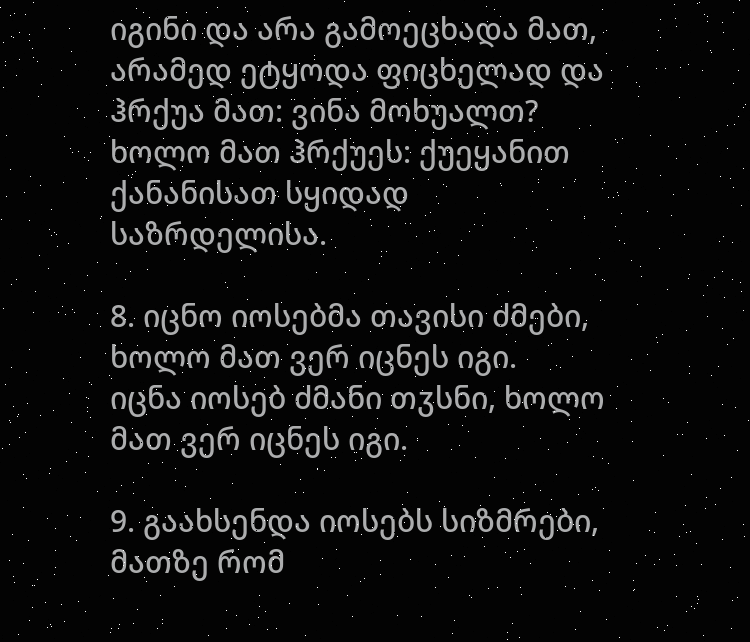იგინი და არა გამოეცხადა მათ, არამედ ეტყოდა ფიცხელად და ჰრქუა მათ: ვინა მოხუალთ? ხოლო მათ ჰრქუეს: ქუეყანით ქანანისათ სყიდად საზრდელისა.

8. იცნო იოსებმა თავისი ძმები, ხოლო მათ ვერ იცნეს იგი.
იცნა იოსებ ძმანი თჳსნი, ხოლო მათ ვერ იცნეს იგი.

9. გაახსენდა იოსებს სიზმრები, მათზე რომ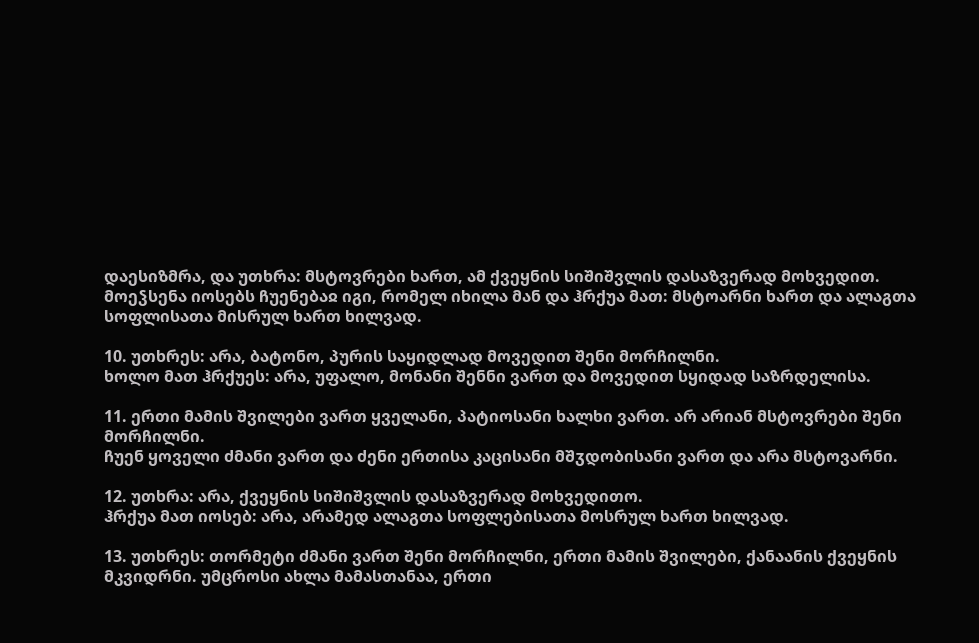დაესიზმრა, და უთხრა: მსტოვრები ხართ, ამ ქვეყნის სიშიშვლის დასაზვერად მოხვედით.
მოეჴსენა იოსებს ჩუენებაჲ იგი, რომელ იხილა მან და ჰრქუა მათ: მსტოარნი ხართ და ალაგთა სოფლისათა მისრულ ხართ ხილვად.

10. უთხრეს: არა, ბატონო, პურის საყიდლად მოვედით შენი მორჩილნი.
ხოლო მათ ჰრქუეს: არა, უფალო, მონანი შენნი ვართ და მოვედით სყიდად საზრდელისა.

11. ერთი მამის შვილები ვართ ყველანი, პატიოსანი ხალხი ვართ. არ არიან მსტოვრები შენი მორჩილნი.
ჩუენ ყოველი ძმანი ვართ და ძენი ერთისა კაცისანი მშჳდობისანი ვართ და არა მსტოვარნი.

12. უთხრა: არა, ქვეყნის სიშიშვლის დასაზვერად მოხვედითო.
ჰრქუა მათ იოსებ: არა, არამედ ალაგთა სოფლებისათა მოსრულ ხართ ხილვად.

13. უთხრეს: თორმეტი ძმანი ვართ შენი მორჩილნი, ერთი მამის შვილები, ქანაანის ქვეყნის მკვიდრნი. უმცროსი ახლა მამასთანაა, ერთი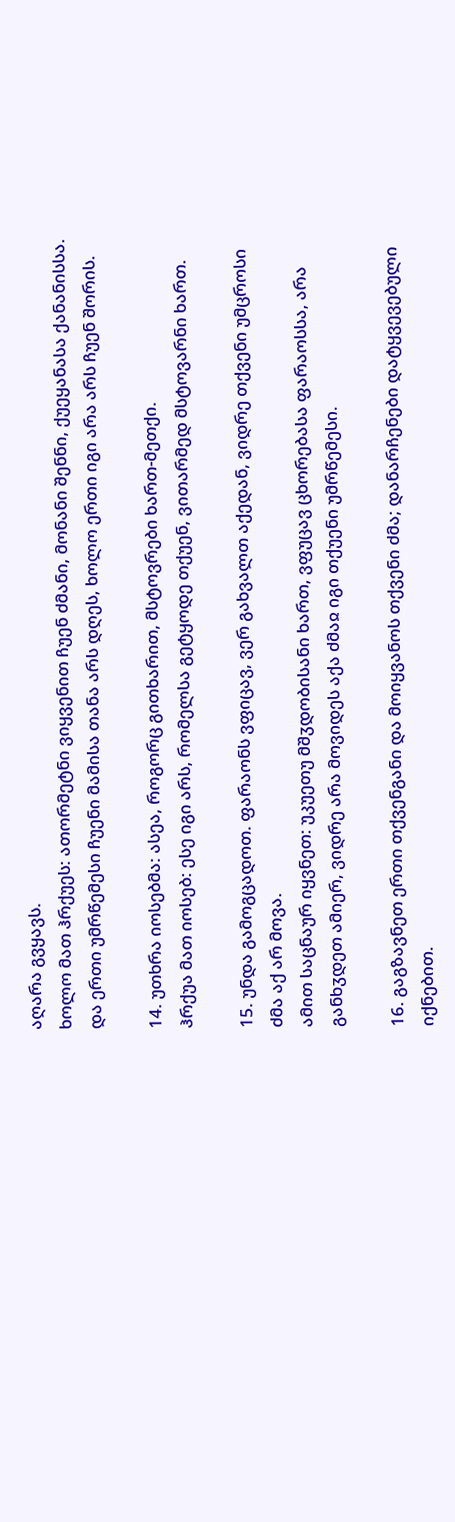აღარა გვყავს.
ხოლო მათ ჰრქუეს: ათორმეტნი ვიყვენით ჩუენ ძმანი, მონანი შენნი, ქუეყანასა ქანანისსა. და ერთი უმრწემესი ჩუენი მამისა თანა არს დღეს, ხოლო ერთი იგი არა არს ჩუენ შორის.

14. უთხრა იოსებმა: ასეა, როგორც გითხარით, მსტოვრები ხართ-მეთქი.
ჰრქუა მათ იოსებ: ესე იგი არს, რომელსა გეტყოდე თქუენ, ვითარმედ მსტოვარნი ხართ.

15. უნდა გამოგცადოთ. ფარაონს ვფიცავ, ვერ გახვალთ აქედან, ვიდრე თქვენი უმცროსი ძმა აქ არ მოვა.
ამით საცნაურ იყვნეთ: უკუეთუ მშჳდობისანი ხართ, ვფუცავ ცხორებასა ფარაოსსა, არა განხჳდეთ ამიერ, ვიდრე არა მოვიდეს აქა ძმაჲ იგი თქუენი უმრწემესი.

16. გაგზავნეთ ერთი თქვენგანი და მოიყვანოს თქვენი ძმა; დანარჩენები დატყვევებული იქნებით.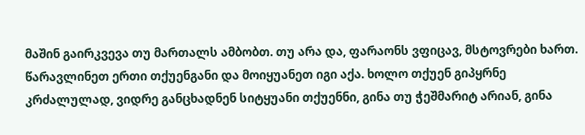მაშინ გაირკვევა თუ მართალს ამბობთ. თუ არა და, ფარაონს ვფიცავ, მსტოვრები ხართ.
წარავლინეთ ერთი თქუენგანი და მოიყუანეთ იგი აქა. ხოლო თქუენ გიპყრნე კრძალულად, ვიდრე განცხადნენ სიტყუანი თქუენნი, გინა თუ ჭეშმარიტ არიან, გინა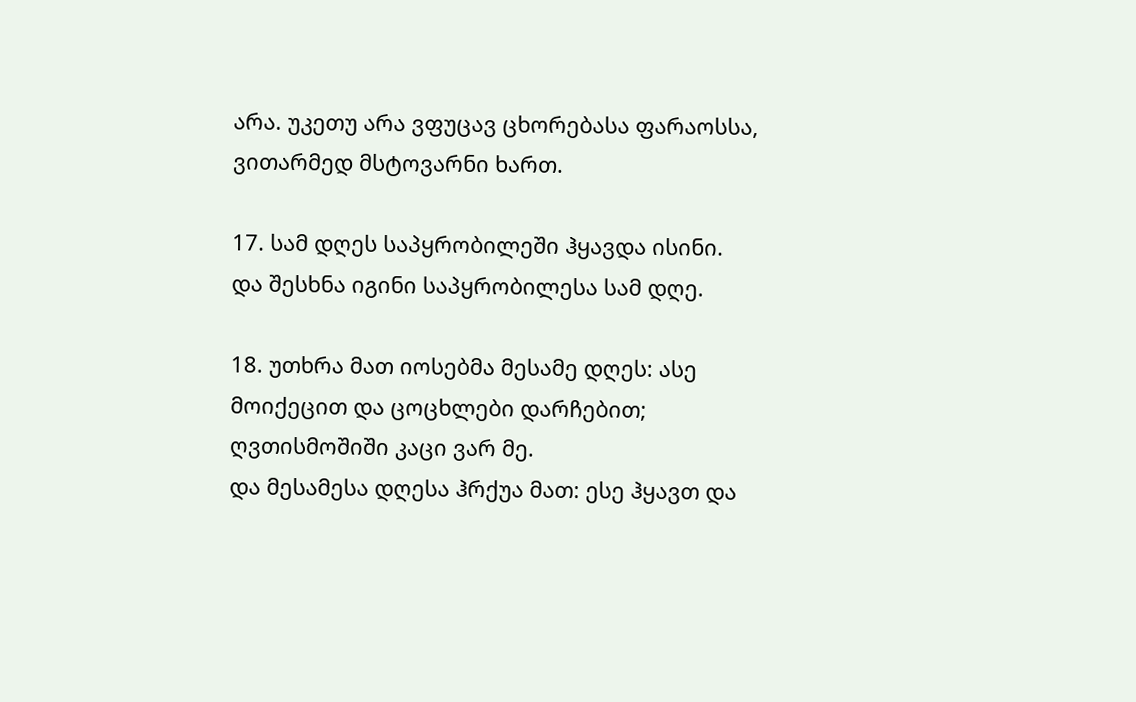არა. უკეთუ არა ვფუცავ ცხორებასა ფარაოსსა, ვითარმედ მსტოვარნი ხართ.

17. სამ დღეს საპყრობილეში ჰყავდა ისინი.
და შესხნა იგინი საპყრობილესა სამ დღე.

18. უთხრა მათ იოსებმა მესამე დღეს: ასე მოიქეცით და ცოცხლები დარჩებით; ღვთისმოშიში კაცი ვარ მე.
და მესამესა დღესა ჰრქუა მათ: ესე ჰყავთ და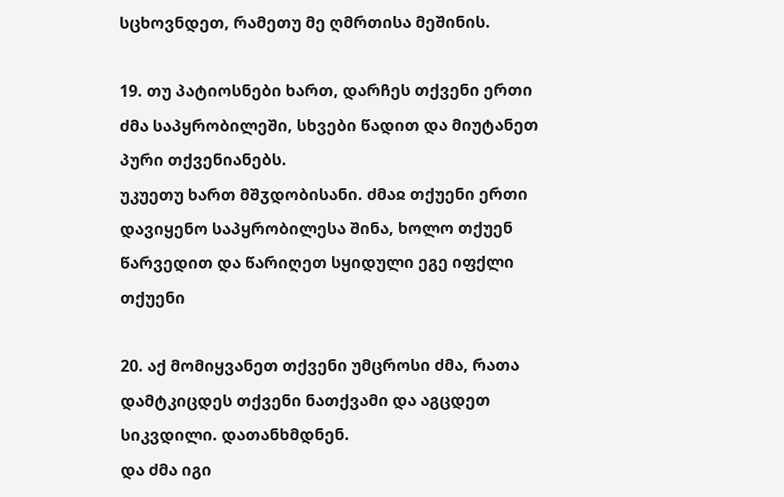სცხოვნდეთ, რამეთუ მე ღმრთისა მეშინის.

19. თუ პატიოსნები ხართ, დარჩეს თქვენი ერთი ძმა საპყრობილეში, სხვები წადით და მიუტანეთ პური თქვენიანებს.
უკუეთუ ხართ მშჳდობისანი. ძმაჲ თქუენი ერთი დავიყენო საპყრობილესა შინა, ხოლო თქუენ წარვედით და წარიღეთ სყიდული ეგე იფქლი თქუენი

20. აქ მომიყვანეთ თქვენი უმცროსი ძმა, რათა დამტკიცდეს თქვენი ნათქვამი და აგცდეთ სიკვდილი. დათანხმდნენ.
და ძმა იგი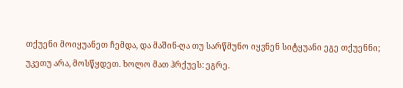თქუენი მოიყუანეთ ჩემდა, და მაშინ-ღა თუ სარწმუნო იყვნენ სიტყუანი ეგე თქუენნი; უკეთუ არა, მოსწყდეთ. ხოლო მათ ჰრქუეს: ეგრე.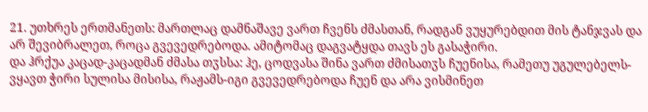21. უთხრეს ერთმანეთს: მართლაც დამნაშავე ვართ ჩვენს ძმასთან, რადგან ვუყურებდით მის ტანჯვას და არ შევიბრალეთ, როცა გვევედრებოდა. ამიტომაც დაგვატყდა თავს ეს გასაჭირი.
და ჰრქუა კაცად-კაცადმან ძმასა თჳსსა: ჰე, ცოდვასა შინა ვართ ძმისათჳს ჩუენისა, რამეთუ უგულებელს-ვყავთ ჭირი სულისა მისისა, რაჟამს-იგი გვევედრებოდა ჩუენ და არა ვისმინეთ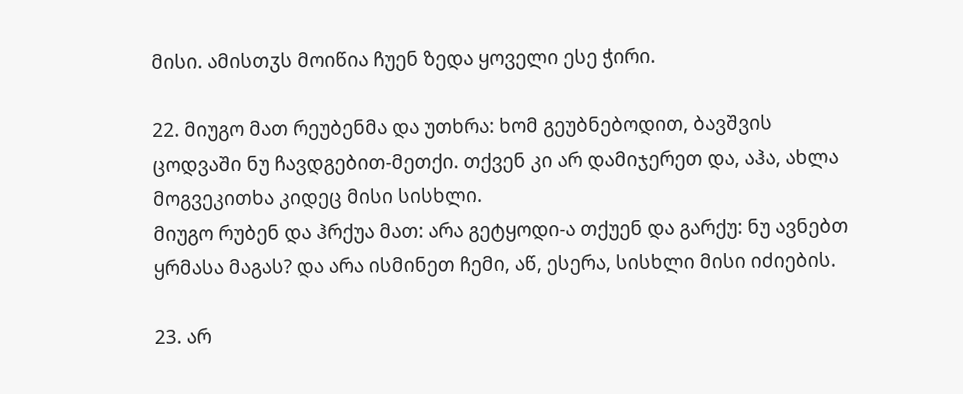მისი. ამისთჳს მოიწია ჩუენ ზედა ყოველი ესე ჭირი.

22. მიუგო მათ რეუბენმა და უთხრა: ხომ გეუბნებოდით, ბავშვის ცოდვაში ნუ ჩავდგებით-მეთქი. თქვენ კი არ დამიჯერეთ და, აჰა, ახლა მოგვეკითხა კიდეც მისი სისხლი.
მიუგო რუბენ და ჰრქუა მათ: არა გეტყოდი-ა თქუენ და გარქუ: ნუ ავნებთ ყრმასა მაგას? და არა ისმინეთ ჩემი, აწ, ესერა, სისხლი მისი იძიების.

23. არ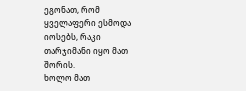ეგონათ, რომ ყველაფერი ესმოდა იოსებს, რაკი თარჯიმანი იყო მათ შორის.
ხოლო მათ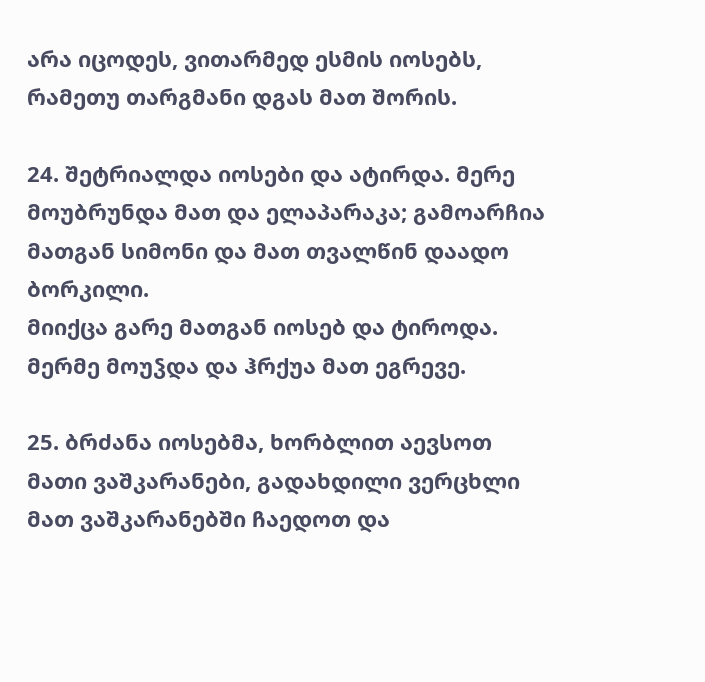არა იცოდეს, ვითარმედ ესმის იოსებს, რამეთუ თარგმანი დგას მათ შორის.

24. შეტრიალდა იოსები და ატირდა. მერე მოუბრუნდა მათ და ელაპარაკა; გამოარჩია მათგან სიმონი და მათ თვალწინ დაადო ბორკილი.
მიიქცა გარე მათგან იოსებ და ტიროდა. მერმე მოუჴდა და ჰრქუა მათ ეგრევე.

25. ბრძანა იოსებმა, ხორბლით აევსოთ მათი ვაშკარანები, გადახდილი ვერცხლი მათ ვაშკარანებში ჩაედოთ და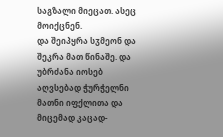საგზალი მიეცათ. ასეც მოიქცნენ.
და შეიპყრა სჳმეონ და შეკრა მათ წინაშე. და უბრძანა იოსებ აღვსებად ჭურჭელნი მათნი იფქლითა და მიცემად კაცად-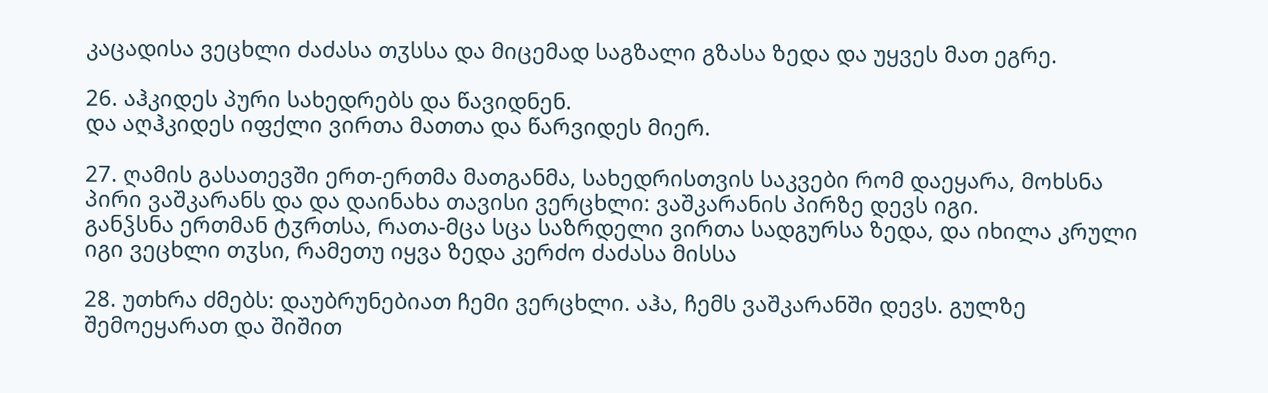კაცადისა ვეცხლი ძაძასა თჳსსა და მიცემად საგზალი გზასა ზედა და უყვეს მათ ეგრე.

26. აჰკიდეს პური სახედრებს და წავიდნენ.
და აღჰკიდეს იფქლი ვირთა მათთა და წარვიდეს მიერ.

27. ღამის გასათევში ერთ-ერთმა მათგანმა, სახედრისთვის საკვები რომ დაეყარა, მოხსნა პირი ვაშკარანს და და დაინახა თავისი ვერცხლი: ვაშკარანის პირზე დევს იგი.
განჴსნა ერთმან ტჳრთსა, რათა-მცა სცა საზრდელი ვირთა სადგურსა ზედა, და იხილა კრული იგი ვეცხლი თჳსი, რამეთუ იყვა ზედა კერძო ძაძასა მისსა

28. უთხრა ძმებს: დაუბრუნებიათ ჩემი ვერცხლი. აჰა, ჩემს ვაშკარანში დევს. გულზე შემოეყარათ და შიშით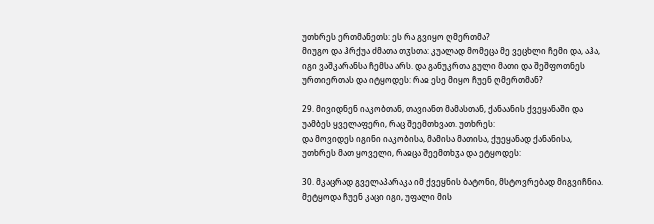უთხრეს ერთმანეთს: ეს რა გვიყო ღმერთმა?
მიუგო და ჰრქუა ძმათა თჳსთა: კუალად მომეცა მე ვეცხლი ჩემი და, აჰა, იგი ვაშკარანსა ჩემსა არს. და განუკრთა გული მათი და შეშფოთნეს ურთიერთას და იტყოდეს: რაჲ ესე მიყო ჩუენ ღმერთმან?

29. მივიდნენ იაკობთან, თავიანთ მამასთან, ქანაანის ქვეყანაში და უამბეს ყველაფერი, რაც შეემთხვათ. უთხრეს:
და მოვიდეს იგინი იაკობისა, მამისა მათისა, ქუეყანად ქანანისა, უთხრეს მათ ყოველი, რაჲცა შეემთხჳა და ეტყოდეს:

30. მკაცრად გველაპარაკა იმ ქვეყნის ბატონი, მსტოვრებად მიგვიჩნია.
მეტყოდა ჩუენ კაცი იგი, უფალი მის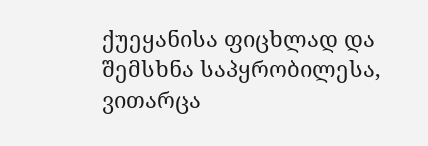ქუეყანისა ფიცხლად და შემსხნა საპყრობილესა, ვითარცა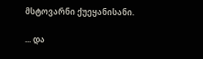მსტოვარნი ქუეყანისანი.

... და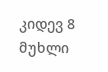კიდევ 8 მუხლი